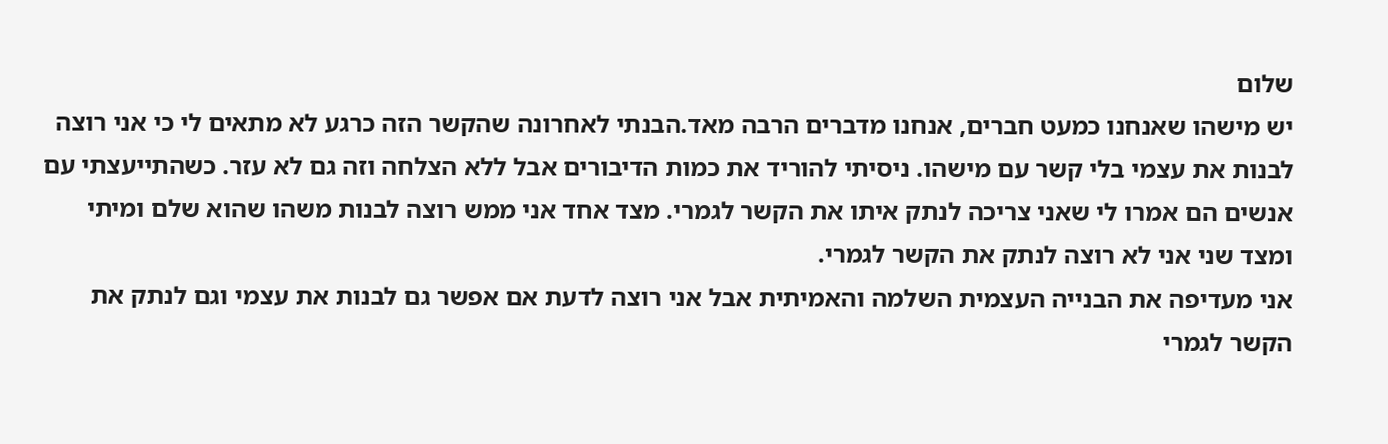שלום
יש מישהו שאנחנו כמעט חברים, אנחנו מדברים הרבה מאד.הבנתי לאחרונה שהקשר הזה כרגע לא מתאים לי כי אני רוצה לבנות את עצמי בלי קשר עם מישהו. ניסיתי להוריד את כמות הדיבורים אבל ללא הצלחה וזה גם לא עזר. כשהתייעצתי עם אנשים הם אמרו לי שאני צריכה לנתק איתו את הקשר לגמרי. מצד אחד אני ממש רוצה לבנות משהו שהוא שלם ומיתי ומצד שני אני לא רוצה לנתק את הקשר לגמרי.
אני מעדיפה את הבנייה העצמית השלמה והאמיתית אבל אני רוצה לדעת אם אפשר גם לבנות את עצמי וגם לנתק את הקשר לגמרי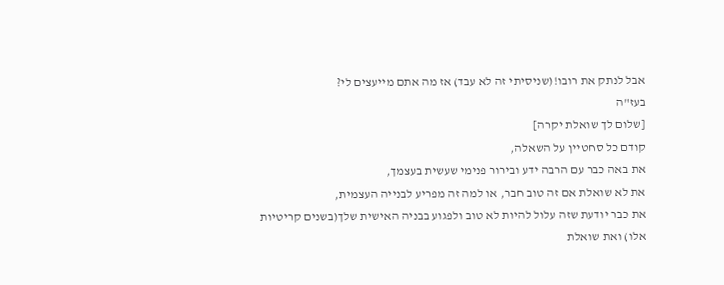אבל לנתק את רובו!(שניסיתי זה לא עבד) אז מה אתם מייעצים לי?
בעז"ה
[שלום לך שואלת יקרה]
קודם כל סחטיין על השאלה,
את באה כבר עם הרבה ידע ובירור פנימי שעשית בעצמך,
את לא שואלת אם זה טוב חבר, או למה זה מפריע לבנייה העצמית,
את כבר יודעת שזה עלול להיות לא טוב ולפגוע בבניה האישית שלך(בשנים קריטיות אלו) ואת שואלת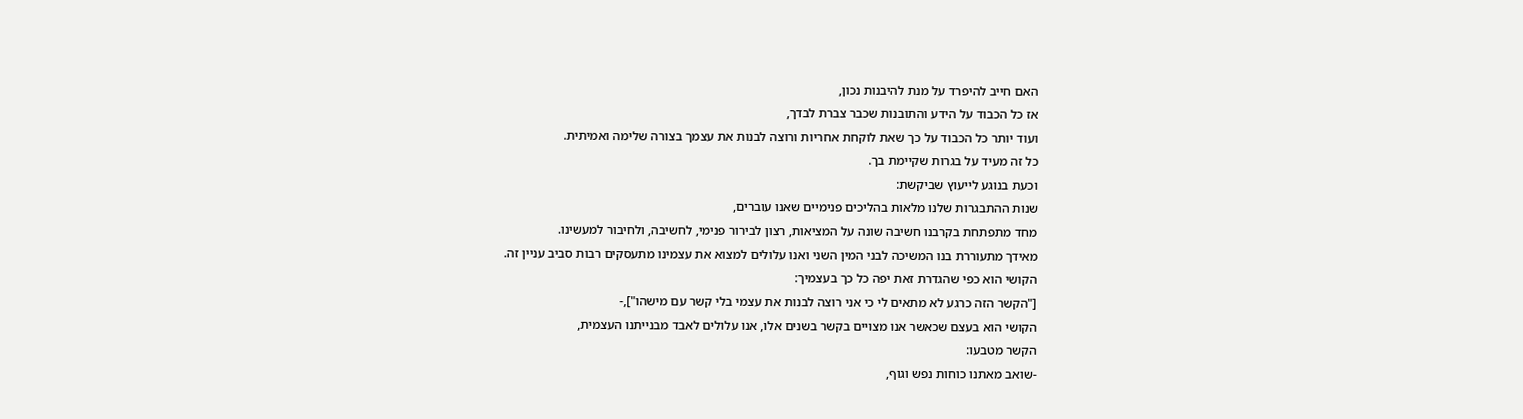האם חייב להיפרד על מנת להיבנות נכון,
אז כל הכבוד על הידע והתובנות שכבר צברת לבדך,
ועוד יותר כל הכבוד על כך שאת לוקחת אחריות ורוצה לבנות את עצמך בצורה שלימה ואמיתית.
כל זה מעיד על בגרות שקיימת בך.
וכעת בנוגע לייעוץ שביקשת:
שנות ההתבגרות שלנו מלאות בהליכים פנימיים שאנו עוברים,
מחד מתפתחת בקרבנו חשיבה שונה על המציאות, רצון לבירור פנימי, לחשיבה, ולחיבור למעשינו.
מאידך מתעוררת בנו המשיכה לבני המין השני ואנו עלולים למצוא את עצמינו מתעסקים רבות סביב עניין זה.
הקושי הוא כפי שהגדרת זאת יפה כל כך בעצמיך:
["הקשר הזה כרגע לא מתאים לי כי אני רוצה לבנות את עצמי בלי קשר עם מישהו"],-
הקושי הוא בעצם שכאשר אנו מצויים בקשר בשנים אלו, אנו עלולים לאבד מבנייתנו העצמית,
הקשר מטבעו:
-שואב מאתנו כוחות נפש וגוף,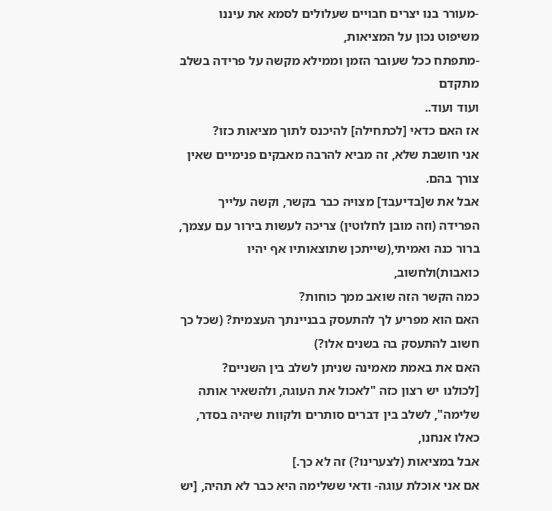-מעורר בנו יצרים חבויים שעלולים לסמא את עיננו משיפוט נכון על המציאות,
-מתפתח ככל שעובר הזמן וממילא מקשה על פרידה בשלב מתקדם
ועוד ועוד..
אז האם כדאי [לכתחילה] להיכנס לתוך מציאות כזו?
אני חושבת שלא, זה מביא להרבה מאבקים פנימיים שאין צורך בהם.
אבל את ש[בדיעבד] מצויה כבר בקשר, וקשה עלייך הפרידה (וזה מובן לחלוטין) צריכה לעשות בירור עם עצמך, ברור כנה ואמיתי,(שייתכן שתוצאותיו אף יהיו כואבות)ולחשוב,
כמה הקשר הזה שואב ממך כוחות?
האם הוא מפריע לך להתעסק בבניינתך העצמית? (שכל כך חשוב להתעסק בה בשנים אלו?)
האם את באמת מאמינה שניתן לשלב בין השניים?
[לכולנו יש רצון כזה "לאכול את העוגה, ולהשאיר אותה שלימה", לשלב בין דברים סותרים ולקוות שיהיה בסדר,
כאלו אנחנו,
אבל במציאות (לצערינו?) זה לא כך.]
אם אני אוכלת עוגה- ודאי ששלימה היא כבר לא תהיה, [יש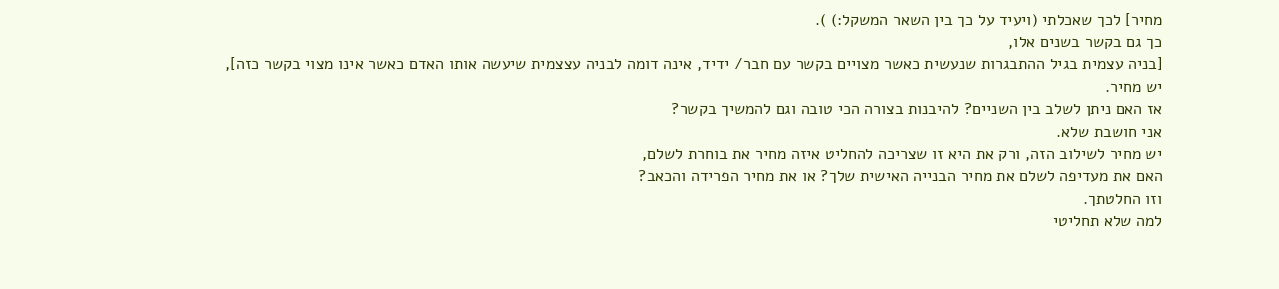מחיר] לכך שאכלתי (ויעיד על כך בין השאר המשקל:) ).
כך גם בקשר בשנים אלו,
[בניה עצמית בגיל ההתבגרות שנעשית כאשר מצויים בקשר עם חבר/ ידיד, אינה דומה לבניה עצצמית שיעשה אותו האדם כאשר אינו מצוי בקשר כזה],
יש מחיר.
אז האם ניתן לשלב בין השניים? להיבנות בצורה הכי טובה וגם להמשיך בקשר?
אני חושבת שלא.
יש מחיר לשילוב הזה, ורק את היא זו שצריכה להחליט איזה מחיר את בוחרת לשלם,
האם את מעדיפה לשלם את מחיר הבנייה האישית שלך? או את מחיר הפרידה והכאב?
וזו החלטתך.
למה שלא תחליטי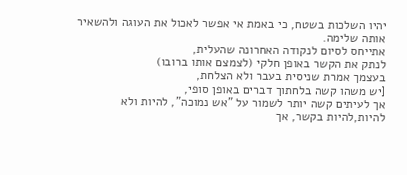יהיו השלכות בשטח, כי באמת אי אפשר לאכול את העוגה ולהשאיר אותה שלימה.
אתייחס לסיום לנקודה האחרונה שהעלית,
לנתק את הקשר באופן חלקי (לצמצם אותו ברובו)
בעצמך אמרת שניסית בעבר ולא הצלחת,
[יש משהו קשה בלחתוך דברים באופן סופי,
אך לעיתים קשה יותר לשמור על "אש נמוכה", להיות ולא להיות,להיות בקשר, אך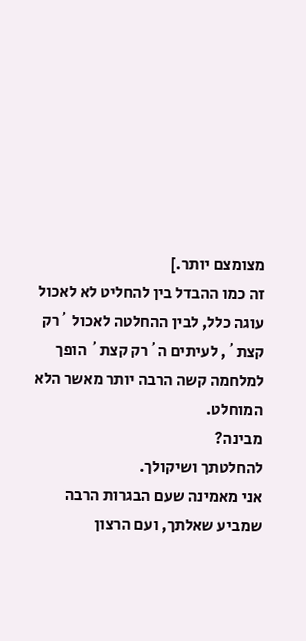מצומצם יותר.]
זה כמו ההבדל בין להחליט לא לאכול עוגה כלל, לבין ההחלטה לאכול ´רק קצת´, לעיתים ה´רק קצת´ הופך למלחמה קשה הרבה יותר מאשר הלא המוחלט.
מבינה?
להחלטתך ושיקולך.
אני מאמינה שעם הבגרות הרבה שמביע שאלתך, ועם הרצון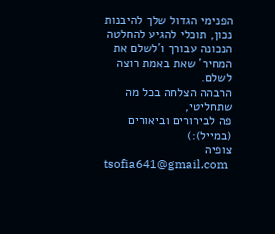הפנימי הגדול שלך להיבנות נכון, תוכלי להגיע להחלטה הנכונה עבורך ו´לשלם את המחיר´ שאת באמת רוצה לשלם.
הרבהה הצלחה בכל מה שתחליטי,
פה לבירורים וביאורים (במייל):)
צופיה
tsofia641@gmail.com